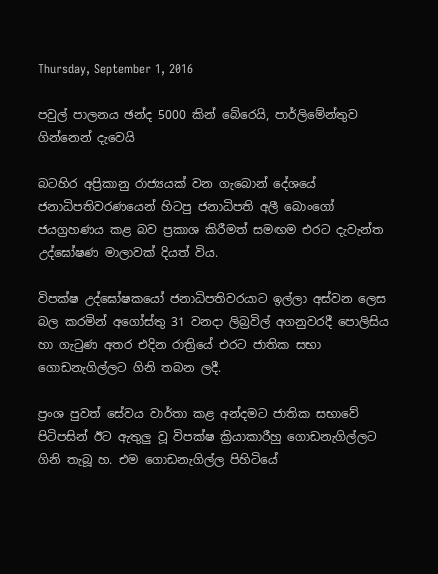Thursday, September 1, 2016

පවුල් පාලනය ඡන්ද 5000 කින් බේරෙයි, පාර්ලිමේන්තුව ගින්නෙන් දැවෙයි

බටහිර අප්‍රිකානු රාජ්‍යයක් වන ගැබොන් දේශයේ ජනාධිපතිවරණයෙන් හිටපු ජනාධිපති අලී බොංගෝ ජයග්‍රහණය කළ බව ප්‍රකාශ කිරීමත් සමඟම එරට දැවැන්ත උද්ඝෝෂණ මාලාවක් දියත් විය.

විපක්ෂ උද්ඝෝෂකයෝ ජනාධිපතිවරයාට ඉල්ලා අස්වන ලෙස බල කරමින් අගෝස්තු 31 වනදා ලිබ්‍රවිල් අගනුවරදී පොලිසිය හා ගැටුණ අතර එදින රාත්‍රියේ එරට ජාතික සභා ගොඩනැගිල්ලට ගිනි තබන ලදී.

ප්‍රංශ පුවත් සේවය වාර්තා කළ අන්දමට ජාතික සභාවේ පිටිපසින් ඊට ඇතුලු වූ විපක්ෂ ක්‍රියාකාරීහු ගොඩනැගිල්ලට ගිනි තැබූ හ. එම ගොඩනැගිල්ල පිහිටියේ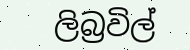ලිබ්‍රවිල්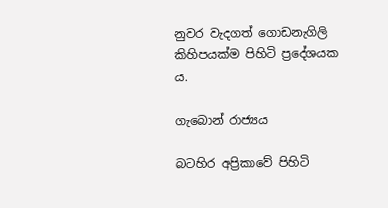නුවර වැදගත් ගොඩනැගිලි කිහිපයක්ම පිහිටි ප්‍රදේශයක ය.

ගැබොන් රාජ්‍යය

බටහිර අප්‍රිකාවේ පිහිටි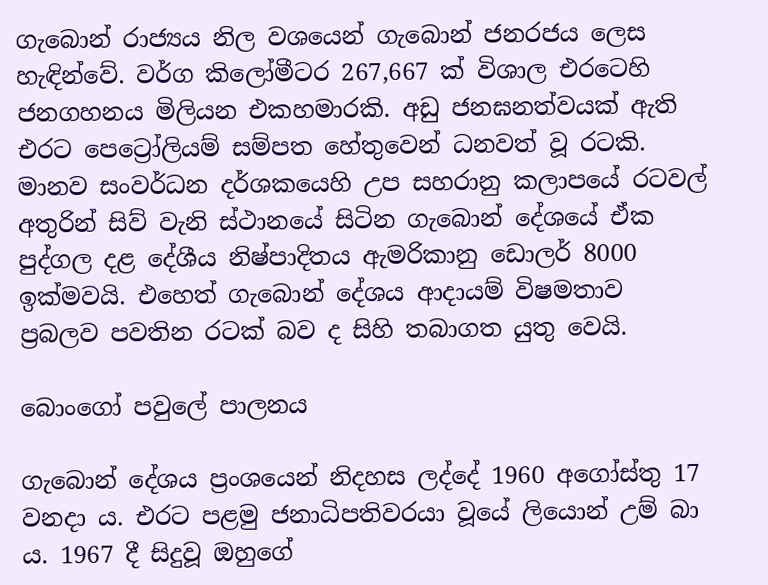ගැබොන් රාජ්‍යය නිල වශයෙන් ගැබොන් ජනරජය ලෙස හැඳින්වේ. වර්ග කිලෝමීටර 267,667 ක් විශාල එරටෙහි ජනගහනය මිලියන එකහමාරකි. අඩු ජනඝනත්වයක් ඇති එරට පෙට්‍රෝලියම් සම්පත හේතුවෙන් ධනවත් වූ රටකි. මානව සංවර්ධන දර්ශකයෙහි උප සහරානු කලාපයේ රටවල් අතුරින් සිව් වැනි ස්ථානයේ සිටින ගැබොන් දේශයේ ඒක පුද්ගල දළ දේශීය නිෂ්පාදිතය ඇමරිකානු ඩොලර් 8000 ඉක්මවයි. එහෙත් ගැබොන් දේශය ආදායම් විෂමතාව ප්‍රබලව පවතින රටක් බව ද සිහි තබාගත යුතු වෙයි.

බොංගෝ පවුලේ පාලනය

ගැබොන් දේශය ප්‍රංශයෙන් නිදහස ලද්දේ 1960 අගෝස්තු 17 වනදා ය. එරට පළමු ජනාධිපතිවරයා වූයේ ලියොන් උම් බා ය. 1967 දී සිදුවූ ඔහුගේ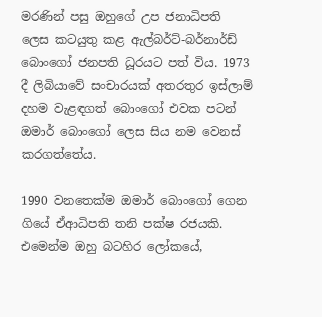මරණින් පසු ඔහුගේ උප ජනාධිපති  ලෙස කටයුතු කළ ඇල්බර්ට්-බර්නාර්ඩ් බොංගෝ ජනපති ධූරයට පත් විය. 1973 දී ලිබියාවේ සංචාරයක් අතරතුර ඉස්ලාම් දහම වැළඳගත් බොංගෝ එවක පටන් ඔමාර් බොංගෝ ලෙස සිය නම වෙනස් කරගත්තේය.

1990 වනතෙක්ම ඔමාර් බොංගෝ ගෙන ගියේ ඒආධිපති තනි පක්ෂ රජයකි. එමෙන්ම ඔහු බටහිර ලෝකයේ,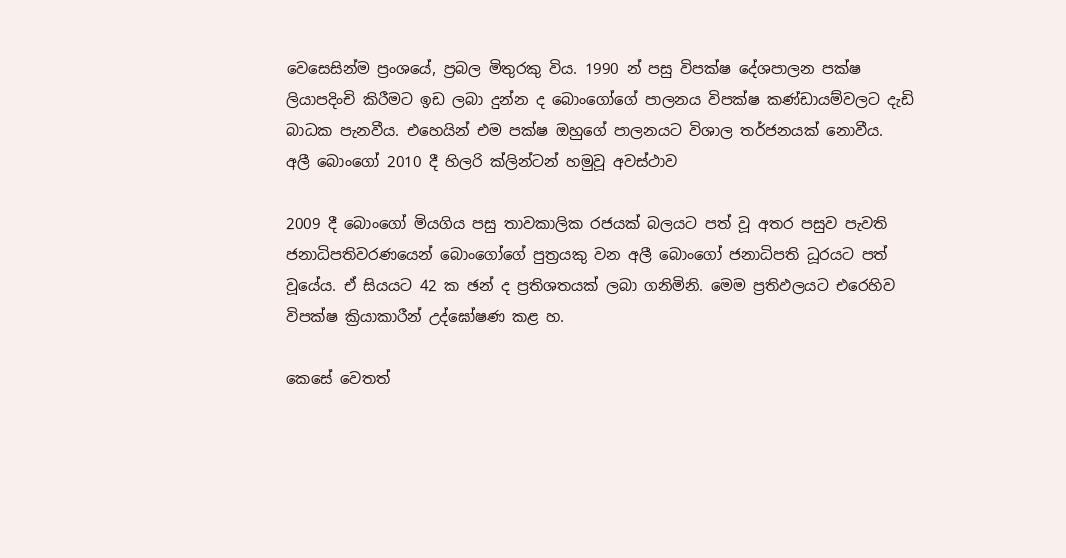වෙසෙසින්ම ප්‍රංශයේ, ප්‍රබල මිතුරකු විය. 1990 න් පසු විපක්ෂ දේශපාලන පක්ෂ ලියාපදිංචි කිරීමට ඉඩ ලබා දුන්න ද බොංගෝගේ පාලනය විපක්ෂ කණ්ඩායම්වලට දැඩි බාධක පැනවීය. එහෙයින් එම පක්ෂ ඔහුගේ පාලනයට විශාල තර්ජනයක් නොවීය.
අලී බොංගෝ 2010 දී හිලරි ක්ලින්ටන් හමුවූ අවස්ථාව

2009 දී බොංගෝ මියගිය පසු තාවකාලික රජයක් බලයට පත් වූ අතර පසුව පැවති ජනාධිපතිවරණයෙන් බොංගෝගේ පුත්‍රයකු වන අලී බොංගෝ ජනාධිපති ධූරයට පත් වූයේය. ඒ සියයට 42 ක ඡන් ද ප්‍රතිශතයක් ලබා ගනිමිනි. මෙම ප්‍රතිඵලයට එරෙහිව විපක්ෂ ක්‍රියාකාරීන් උද්ඝෝෂණ කළ හ.

කෙසේ වෙතත්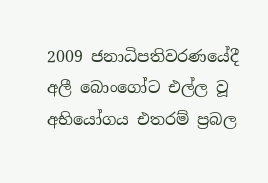2009 ජනාධිපතිවරණයේදී අලී බොංගෝට එල්ල වූ අභියෝගය එතරම් ප්‍රබල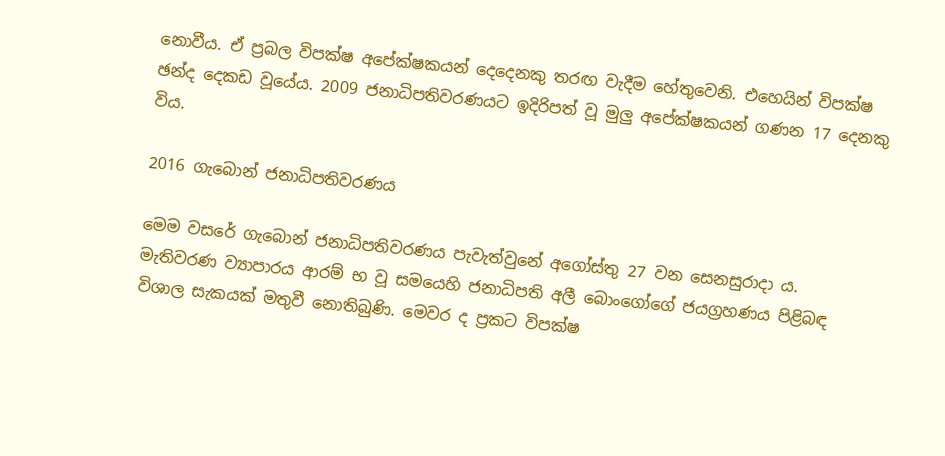නොවීය. ඒ ප්‍රබල විපක්ෂ අපේක්ෂකයන් දෙදෙනකු තරඟ වැදීම හේතුවෙනි. එහෙයින් විපක්ෂ ඡන්ද දෙකඩ වූයේය. 2009 ජනාධිපතිවරණයට ඉදිරිපත් වූ මුලු අපේක්ෂකයන් ගණන 17 දෙනකු විය.

2016 ගැබොන් ජනාධිපතිවරණය

මෙම වසරේ ගැබොන් ජනාධිපතිවරණය පැවැත්වුනේ අගෝස්තු 27 වන සෙනසුරාදා ය. මැතිවරණ ව්‍යාපාරය ආරම් භ වූ සමයෙහි ජනාධිපති අලී බොංගෝගේ ජයග්‍රහණය පිළිබඳ විශාල සැකයක් මතුවී නොතිබුණි. මෙවර ද ප්‍රකට විපක්ෂ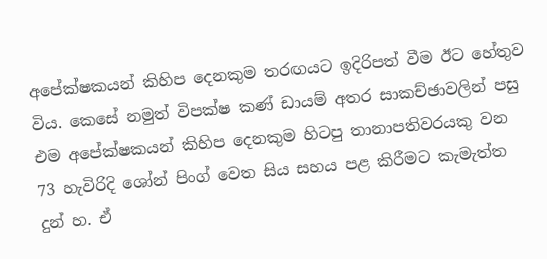අපේක්ෂකයන් කිහිප දෙනකුම තරඟයට ඉදිරිපත් වීම ඊට හේතුව විය. කෙසේ නමුත් විපක්ෂ කණ් ඩායම් අතර සාකච්ඡාවලින් පසු එම අපේක්ෂකයන් කිහිප දෙනකුම හිටපු තානාපතිවරයකු වන 73 හැවිරිදි ශෝන් පිංග් වෙත සිය සහය පළ කිරීමට කැමැත්ත දුන් හ. ඒ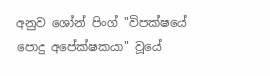අනුව ශෝන් පිංග් "විපක්ෂයේ පොදු අපේක්ෂකයා" වූයේ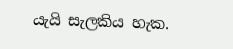යැයි සැලකිය හැක.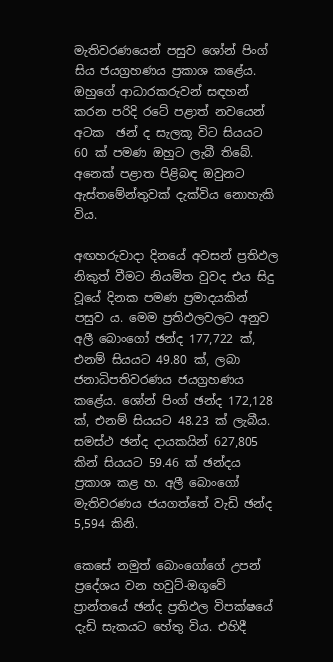මැතිවරණයෙන් පසුව ශෝන් පිංග් සිය ජයග්‍රහණය ප්‍රකාශ කළේය. ඔහුගේ ආධාරකරුවන් සඳහන් කරන පරිදි රටේ පළාත් නවයෙන් අටක  ඡන් ද සැලකූ විට සියයට 60 ක් පමණ ඔහුට ලැබී තිබේ. අනෙක් පළාත පිළිබඳ ඔවුනට ඇස්තමේන්තුවක් දැක්විය නොහැකි විය.

අඟහරුවාදා දිනයේ අවසන් ප්‍රතිඵල නිකුත් වීමට නියමිත වුවද එය සිදු වූයේ දිනක පමණ ප්‍රමාදයකින් පසුව ය. මෙම ප්‍රතිඵලවලට අනුව අලී බොංගෝ ඡන්ද 177,722 ක්, එනම් සියයට 49.80 ක්, ලබා ජනාධිපතිවරණය ජයග්‍රහණය කළේය. ශෝන් පිංග් ඡන්ද 172,128 ක්, එනම් සියයට 48.23 ක් ලැබීය. සමස්ථ ඡන්ද දායකයින් 627,805 කින් සියයට 59.46 ක් ඡන්දය ප්‍රකාශ කළ හ. අලී බොංගෝ මැතිවරණය ජයගත්තේ වැඩි ඡන්ද 5,594 කිනි.

කෙසේ නමුත් බොංගෝගේ උපන් ප්‍රදේශය වන හවුට්-ඔගූවේ ප්‍රාන්තයේ ඡන්ද ප්‍රතිඵල විපක්ෂයේ දැඩි සැකයට හේතු විය. එහිදී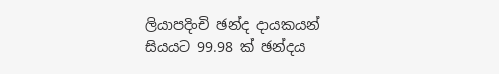ලියාපදිංචි ඡන්ද දායකයන් සියයට 99.98 ක් ඡන්දය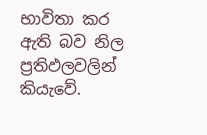භාවිතා කර ඇති බව නිල ප්‍රතිඵලවලින් කියැවේ.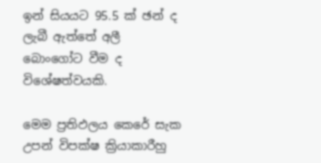ඉන් සියයට 95.5 ක් ඡන් ද ලැබී ඇත්තේ අලී බොංගෝට වීම ද විශේෂත්වයකි.

මෙම ප්‍රතිඵලය කෙරේ සැක උපන් විපක්ෂ ක්‍රියාකාරීහු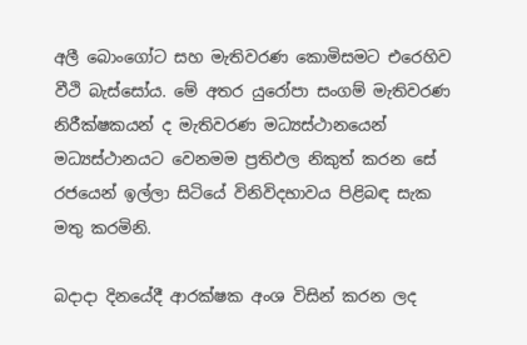අලී බොංගෝට සහ මැතිවරණ කොමිසමට එරෙහිව වීථි බැස්සෝය. මේ අතර යුරෝපා සංගම් මැතිවරණ නිරීක්ෂකයන් ද මැතිවරණ මධ්‍යස්ථානයෙන් මධ්‍යස්ථානයට වෙනමම ප්‍රතිඵල නිකුත් කරන සේ රජයෙන් ඉල්ලා සිටියේ විනිවිදභාවය පිළිබඳ සැක මතු කරමිනි.

බදාදා දිනයේදී ආරක්ෂක අංශ විසින් කරන ලද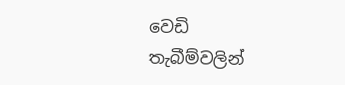වෙඩි තැබීම්වලින්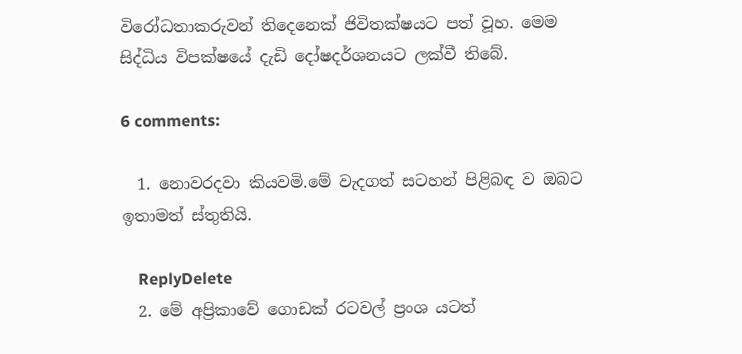විරෝධතාකරුවන් තිදෙනෙක් ජිවිතක්ෂයට පත් වූහ. මෙම සිද්ධිය විපක්ෂයේ දැඩි දෝෂදර්ශනයට ලක්වී තිබේ.

6 comments:

  1. නොවරදවා කියවමි.මේ වැදගත් සටහන් පිළිබඳ ව ඔබට ඉතාමත් ස්තුතියි.

    ReplyDelete
  2. මේ අප්‍රිකාවේ ගොඩක් රටවල් ප්‍රංශ යටත්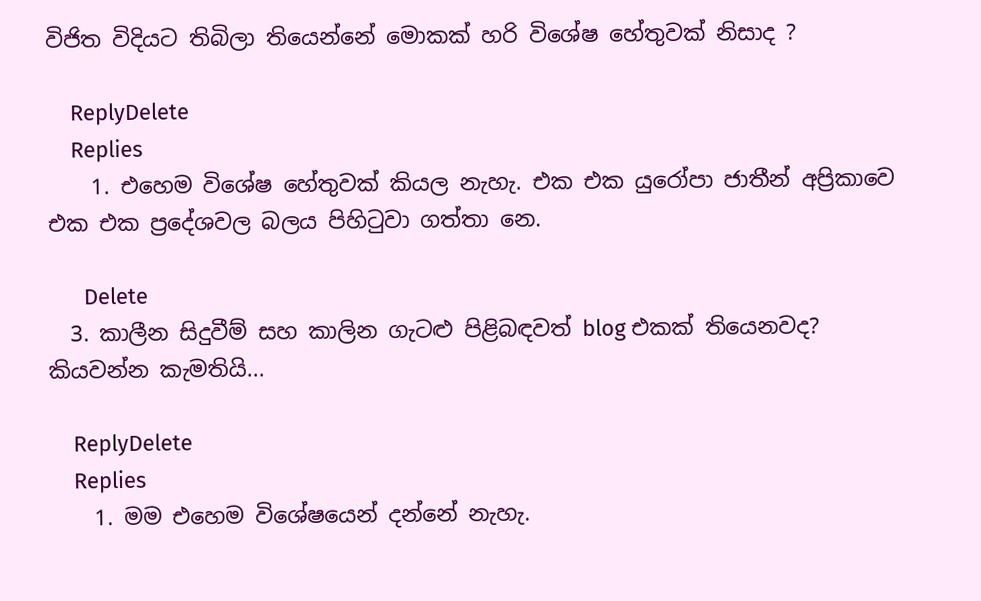විජිත විදියට තිබිලා තියෙන්නේ මොකක් හරි විශේෂ හේතුවක් නිසාද ?

    ReplyDelete
    Replies
    1. එහෙම විශේෂ හේතුවක් කියල නැහැ. එක එක යුරෝපා ජාතීන් අප්‍රිකාවෙ එක එක ප්‍රදේශවල බලය පිහිටුවා ගත්තා නෙ.

      Delete
  3. කාලීන සිදුවීම් සහ කාලින ගැටළු පිළිබඳවත් blog එකක් තියෙනවද? කියවන්න කැමතියි...

    ReplyDelete
    Replies
    1. මම එහෙම විශේෂයෙන් දන්නේ නැහැ.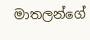මාතලන්ගේ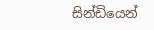සින්ඩියෙන්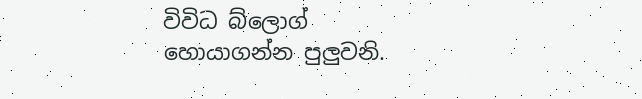විවිධ බ්ලොග් හොයාගන්න පුලුවනි.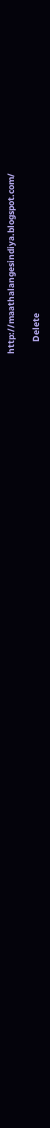http://maathalangesindiya.blogspot.com/

      Delete